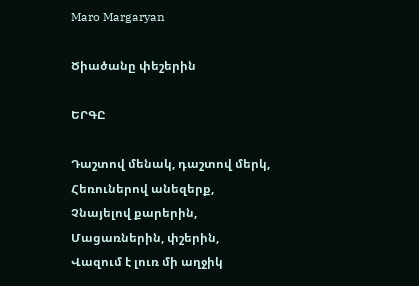Maro Margaryan

Ծիածանը փեշերին

ԵՐԳԸ

Դաշտով մենակ, դաշտով մերկ,
Հեռուներով անեզերք,
Չնայելով քարերին,
Մացառներին, փշերին,
Վազում է լուռ մի աղջիկ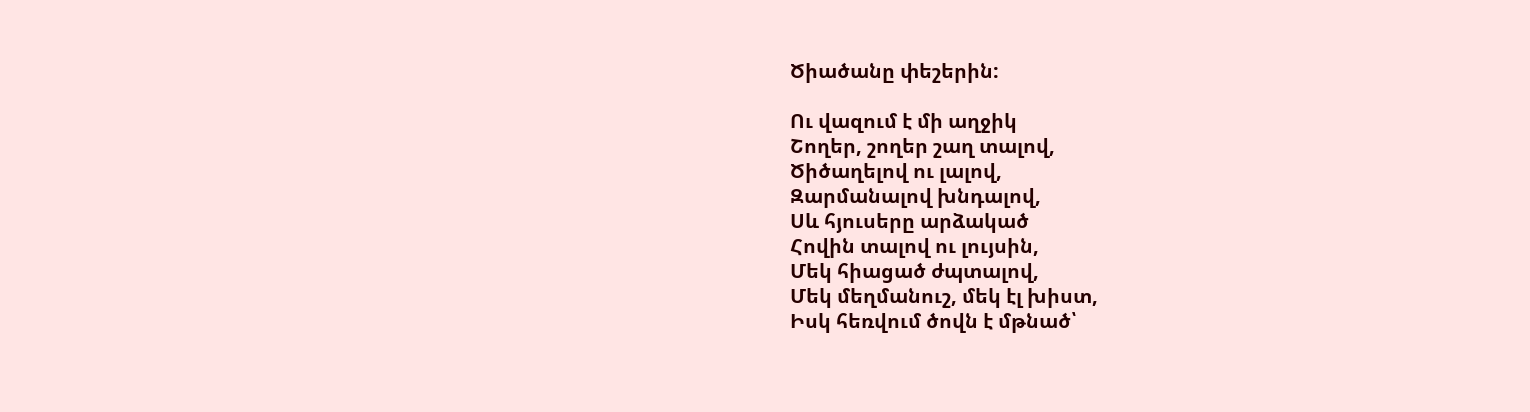Ծիածանը փեշերին:

Ու վազում է մի աղջիկ
Շողեր, շողեր շաղ տալով,
Ծիծաղելով ու լալով,
Զարմանալով խնդալով,
Սև հյուսերը արձակած
Հովին տալով ու լույսին,
Մեկ հիացած ժպտալով,
Մեկ մեղմանուշ, մեկ էլ խիստ,
Իսկ հեռվում ծովն է մթնած՝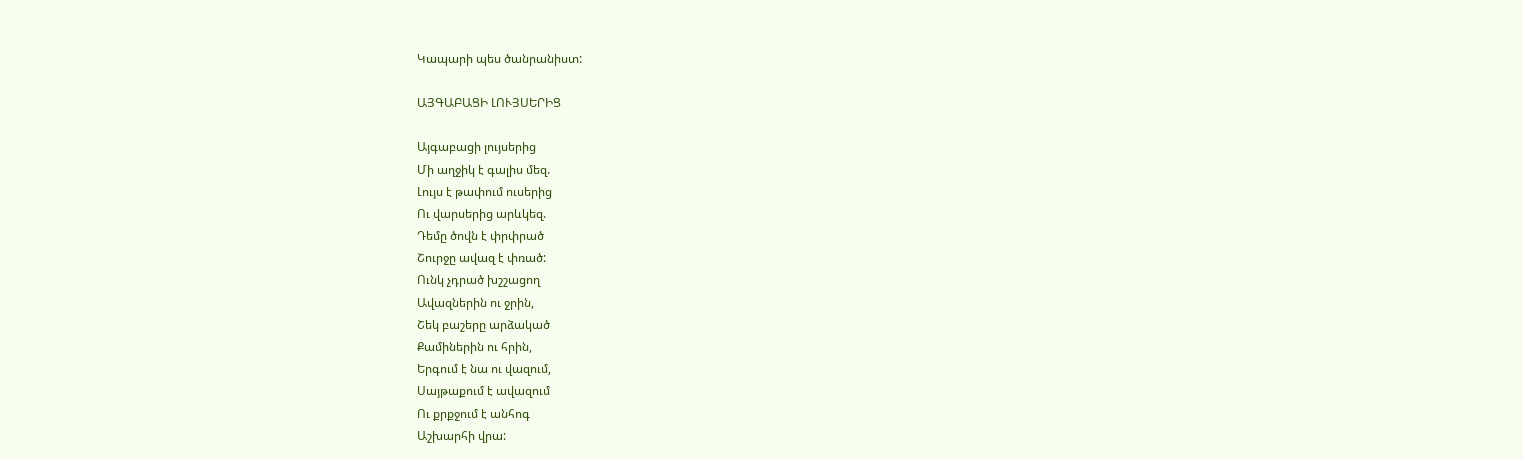Կապարի պես ծանրանիստ:

ԱՅԳԱԲԱՑԻ ԼՈՒՅՍԵՐԻՑ

Այգաբացի լույսերից
Մի աղջիկ է գալիս մեզ.
Լույս է թափում ուսերից
Ու վարսերից արևկեզ.
Դեմը ծովն է փրփրած
Շուրջը ավազ է փռած:
Ունկ չդրած խշշացող
Ավազներին ու ջրին,
Շեկ բաշերը արձակած
Քամիներին ու հրին,
Երգում է նա ու վազում,
Սայթաքում է ավազում
Ու քրքջում է անհոգ
Աշխարհի վրա: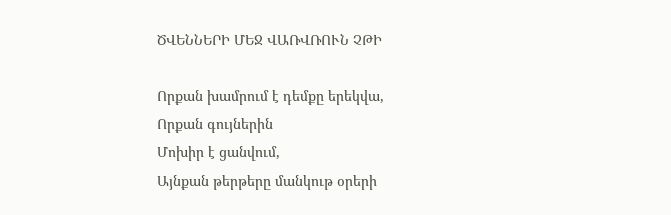ԾՎԵՆՆԵՐԻ ՄԵՋ ՎԱՌՎՌՈՒՆ ՉԹԻ

Որքան խամրում է դեմքը երեկվա,
Որքան գույներին
Մոխիր է ցանվում,
Այնքան թերթերը մանկութ օրերի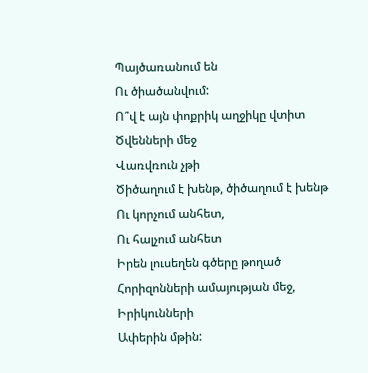Պայծառանում են
Ու ծիածանվում:
Ո՞վ է այն փոքրիկ աղջիկը վտիտ
Ծվենների մեջ
Վառվռուն չթի
Ծիծաղում է խենթ, ծիծաղում է խենթ
Ու կորչում անհետ,
Ու հալչում անհետ
Իրեն լուսեղեն գծերը թողած
Հորիզոնների ամայության մեջ,
Իրիկունների
Ափերին մթին: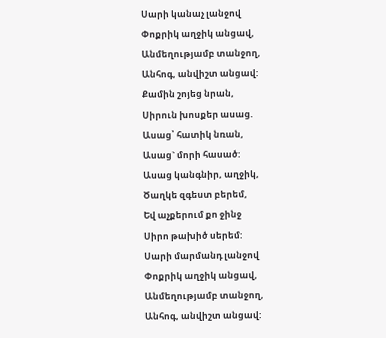Սարի կանաչ լանջով
Փոքրիկ աղջիկ անցավ,
Անմեղությամբ տանջող,
Անհոգ, անվիշտ անցավ:
Քամին շոյեց նրան,
Սիրուն խոսքեր ասաց.
Ասաց՝ հատիկ նռան,
Ասաց` մորի հասած:
Ասաց կանգնիր, աղջիկ,
Ծաղկե զգեստ բերեմ,
Եվ աչքերում քո ջինջ
Սիրո թախիծ սերեմ:
Սարի մարմանդ լանջով
Փոքրիկ աղջիկ անցավ,
Անմեղությամբ տանջող,
Անհոգ, անվիշտ անցավ: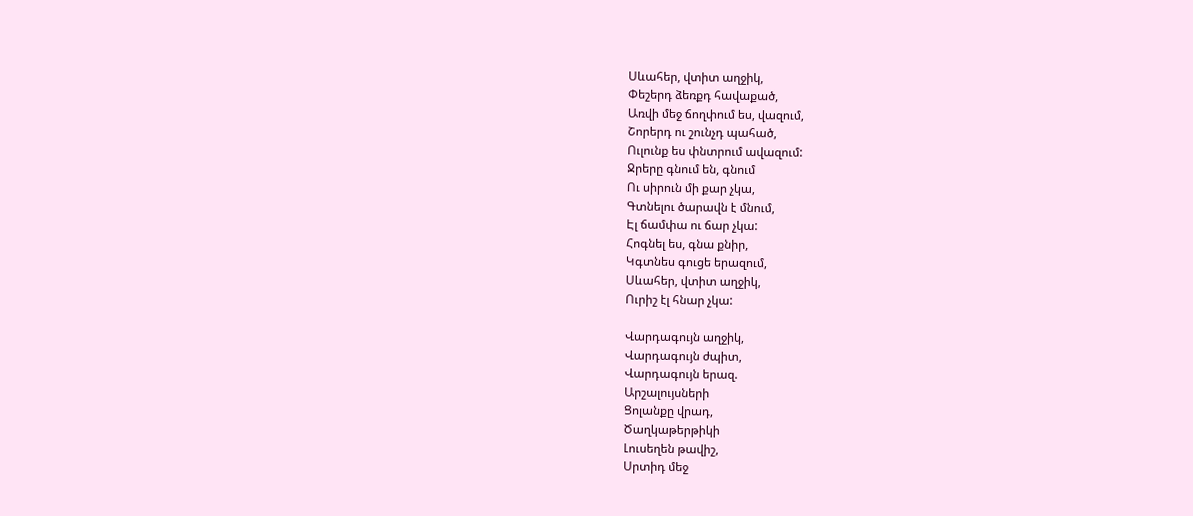Սևահեր, վտիտ աղջիկ,
Փեշերդ ձեռքդ հավաքած,
Առվի մեջ ճողփում ես, վազում,
Շորերդ ու շունչդ պահած,
Ուլունք ես փնտրում ավազում:
Ջրերը գնում են, գնում
Ու սիրուն մի քար չկա,
Գտնելու ծարավն է մնում,
Էլ ճամփա ու ճար չկա:
Հոգնել ես, գնա քնիր,
Կգտնես գուցե երազում,
Սևահեր, վտիտ աղջիկ,
Ուրիշ էլ հնար չկա:

Վարդագույն աղջիկ,
Վարդագույն ժպիտ,
Վարդագույն երազ.
Արշալույսների
Ցոլանքը վրադ,
Ծաղկաթերթիկի
Լուսեղեն թավիշ,
Սրտիդ մեջ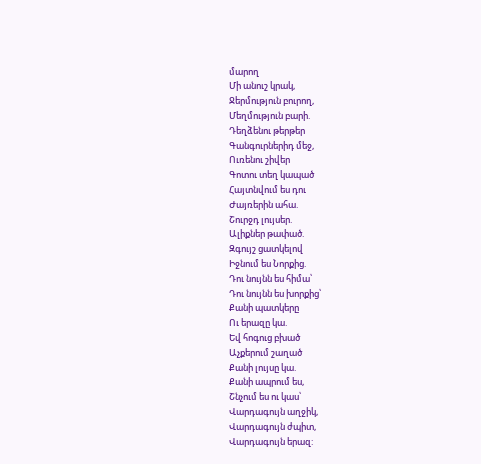մարող
Մի անուշ կրակ,
Ջերմություն բուրող,
Մեղմություն բարի.
Դեղձենու թերթեր
Գանգուրներիդ մեջ,
Ուռենու շիվեր
Գոտու տեղ կապած
Հայտնվում ես դու
Ժայռերին ահա.
Շուրջդ լույսեր.
Ալիքներ թափած.
Զգույշ ցատկելով
Իջնում ես Նորքից.
Դու նույնն ես հիմա՝
Դու նույնն ես խորքից՝
Քանի պատկերը
Ու երազը կա.
Եվ հոգուց բխած
Աչքերում շաղած
Քանի լույսը կա.
Քանի ապրում ես,
Շնչում ես ու կաս՝
Վարդագույն աղջիկ,
Վարդագույն ժպիտ,
Վարդագույն երազ: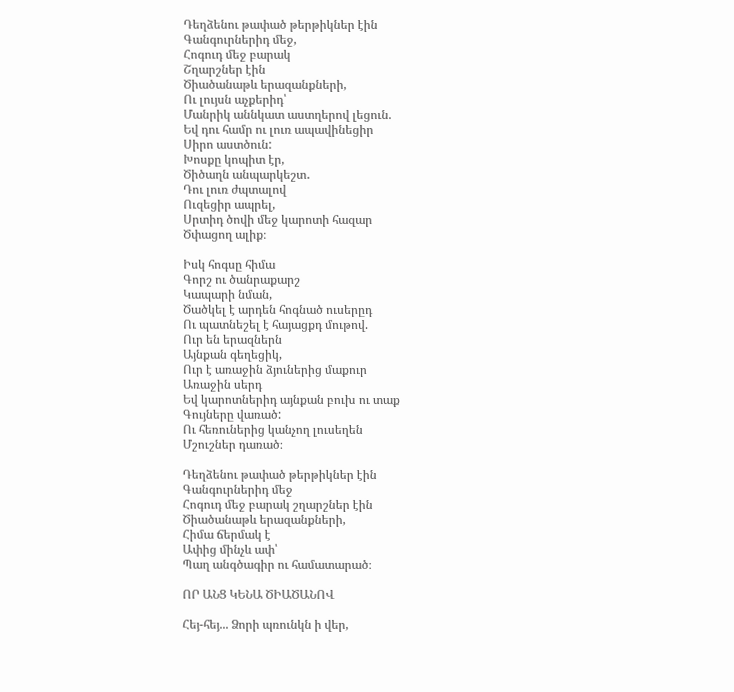Դեղձենու թափած թերթիկներ էին
Գանգուրներիդ մեջ,
Հոգուդ մեջ բարակ
Շղարշներ էին
Ծիածանաթև երազանքների,
Ու լույսն աչքերիդ՝
Մանրիկ աննկատ աստղերով լեցուն.
Եվ դու համր ու լուռ ապավինեցիր
Սիրո աստծուն:
Խոսքը կոպիտ էր,
Ծիծաղն անպարկեշտ․
Դու լուռ ժպտալով
Ուզեցիր ապրել,
Սրտիդ ծովի մեջ կարոտի հազար
Ծփացող ալիք։

Իսկ հոգսը հիմա
Գորշ ու ծանրաքարշ
Կապարի նման,
Ծածկել է արդեն հոգնած ուսերըդ
Ու պատնեշել է հայացքդ մութով.
Ուր են երազներն
Այնքան գեղեցիկ,
Ուր է առաջին ձյուներից մաքուր
Առաջին սերդ
Եվ կարոտներիդ այնքան բուխ ու տաք
Գույները վառած:
Ու հեռուներից կանչող լուսեղեն
Մշուշներ դառած։

Դեղձենու թափած թերթիկներ էին
Գանգուրներիդ մեջ
Հոգուդ մեջ բարակ շղարշներ էին
Ծիածանաթև երազանքների,
Հիմա ճերմակ է
Ափից մինչև ափ՝
Պաղ անգծագիր ու համատարած։

ՈՐ ԱՆՑ ԿԵՆԱ ԾԻԱԾԱՆՈՎ

Հեյ-հեյ... Ձորի պռունկն ի վեր,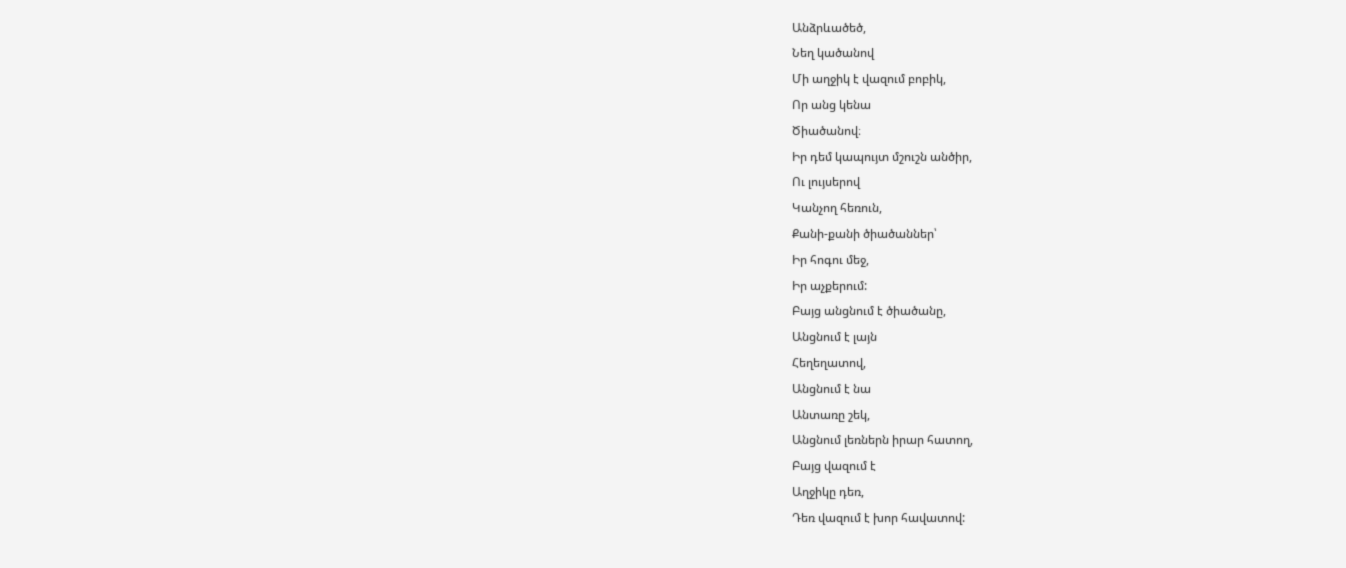Անձրևածեծ,
Նեղ կածանով
Մի աղջիկ է վազում բոբիկ,
Որ անց կենա
Ծիածանով։
Իր դեմ կապույտ մշուշն անծիր,
Ու լույսերով
Կանչող հեռուն,
Քանի-քանի ծիածաններ՝
Իր հոգու մեջ,
Իր աչքերում:
Բայց անցնում է ծիածանը,
Անցնում է լայն
Հեղեղատով,
Անցնում է նա
Անտառը շեկ,
Անցնում լեռներն իրար հատող,
Բայց վազում է
Աղջիկը դեռ,
Դեռ վազում է խոր հավատով: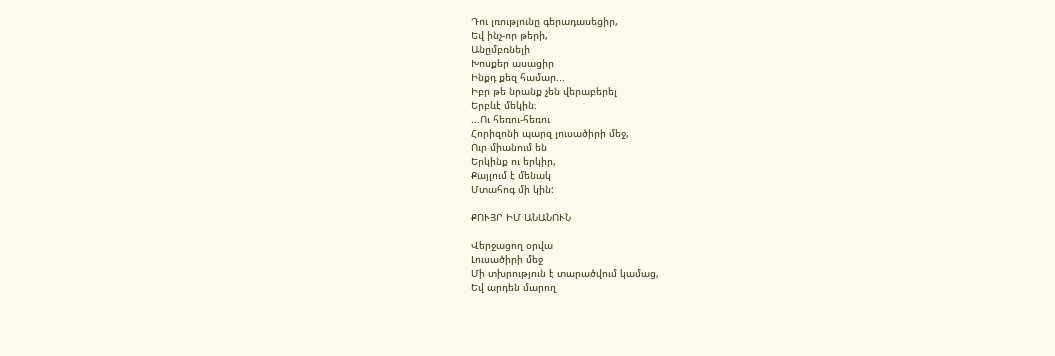Դու լռությունը գերադասեցիր,
Եվ ինչ-որ թերի,
Անըմբռնելի
Խոսքեր ասացիր
Ինքդ քեզ համար...
Իբր թե նրանք չեն վերաբերել
Երբևէ մեկին։
...Ու հեռու-հեռու
Հորիզոնի պարզ լուսածիրի մեջ,
Ուր միանում են
Երկինք ու երկիր,
Քայլում է մենակ
Մտահոգ մի կին:

ՔՈՒՅՐ ԻՄ ԱՆԱՆՈՒՆ

Վերջացող օրվա
Լուսածիրի մեջ
Մի տխրություն է տարածվում կամաց,
Եվ արդեն մարող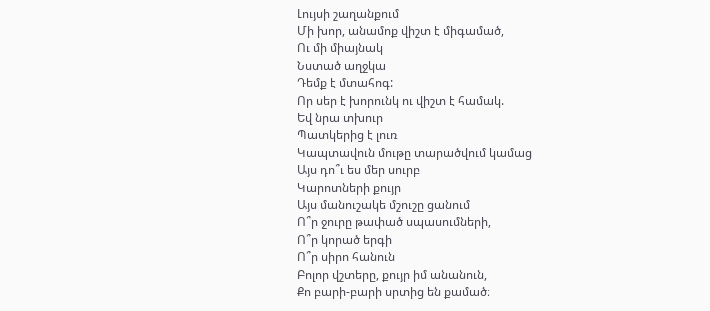Լույսի շաղանքում
Մի խոր, անամոք վիշտ է միգամած,
Ու մի միայնակ
Նստած աղջկա
Դեմք է մտահոգ:
Որ սեր է խորունկ ու վիշտ է համակ.
Եվ նրա տխուր
Պատկերից է լուռ
Կապտավուն մութը տարածվում կամաց
Այս դո՞ւ ես մեր սուրբ
Կարոտների քույր
Այս մանուշակե մշուշը ցանում
Ո՞ր ջուրը թափած սպասումների,
Ո՞ր կորած երգի
Ո՞ր սիրո հանուն
Բոլոր վշտերը, քույր իմ անանուն,
Քո բարի-բարի սրտից են քամած։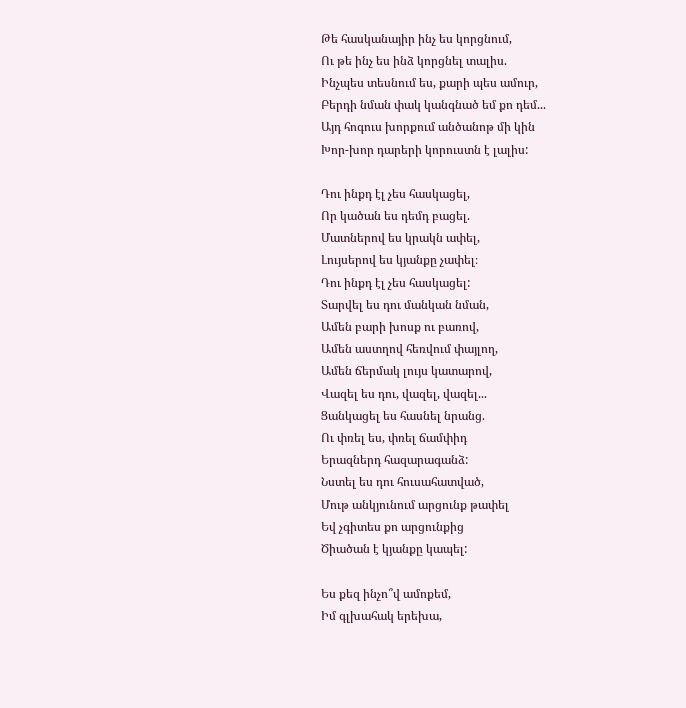Թե հասկանայիր ինչ ես կորցնում,
Ու թե ինչ ես ինձ կորցնել տալիս.
Ինչպես տեսնում ես, քարի պես ամուր,
Բերդի նման փակ կանգնած եմ քո դեմ...
Այդ հոգուս խորքում անծանոթ մի կին
Խոր-խոր դարերի կորուստն է լալիս:

Դու ինքդ էլ չես հասկացել,
Որ կածան ես դեմդ բացել.
Մատներով ես կրակն ափել,
Լույսերով ես կյանքը չափել։
Դու ինքդ էլ չես հասկացել:
Տարվել ես դու մանկան նման,
Ամեն բարի խոսք ու բառով,
Ամեն աստղով հեռվում փայլող,
Ամեն ճերմակ լույս կատարով,
Վազել ես դու, վազել, վազել...
Ցանկացել ես հասնել նրանց.
Ու փռել ես, փռել ճամփիդ
Երազներդ հազարագանձ:
Նստել ես դու հուսահատված,
Մութ անկյունում արցունք թափել
Եվ չգիտես քո արցունքից
Ծիածան է կյանքը կապել:

Ես քեզ ինչո՞վ ամոքեմ,
Իմ գլխահակ երեխա,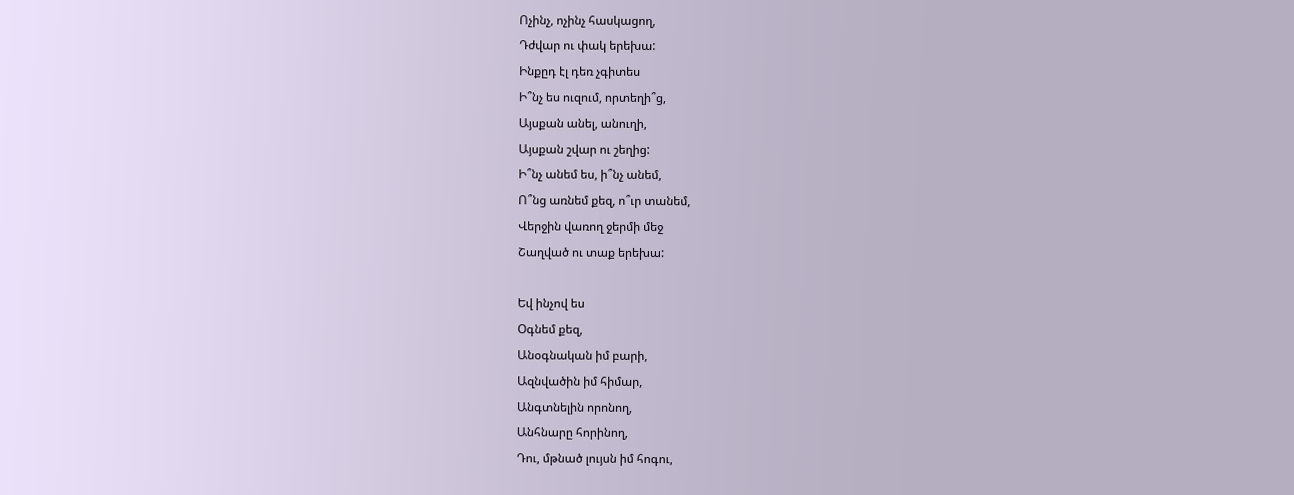Ոչինչ, ոչինչ հասկացող,
Դժվար ու փակ երեխա:
Ինքըդ էլ դեռ չգիտես
Ի՞նչ ես ուզում, որտեղի՞ց,
Այսքան անել, անուղի,
Այսքան շվար ու շեղից:
Ի՞նչ անեմ ես, ի՞նչ անեմ,
Ո՞նց առնեմ քեզ, ո՞ւր տանեմ,
Վերջին վառող ջերմի մեջ
Շաղված ու տաք երեխա:

Եվ ինչով ես
Օգնեմ քեզ,
Անօգնական իմ բարի,
Ազնվածին իմ հիմար,
Անգտնելին որոնող,
Անհնարը հորինող,
Դու, մթնած լույսն իմ հոգու,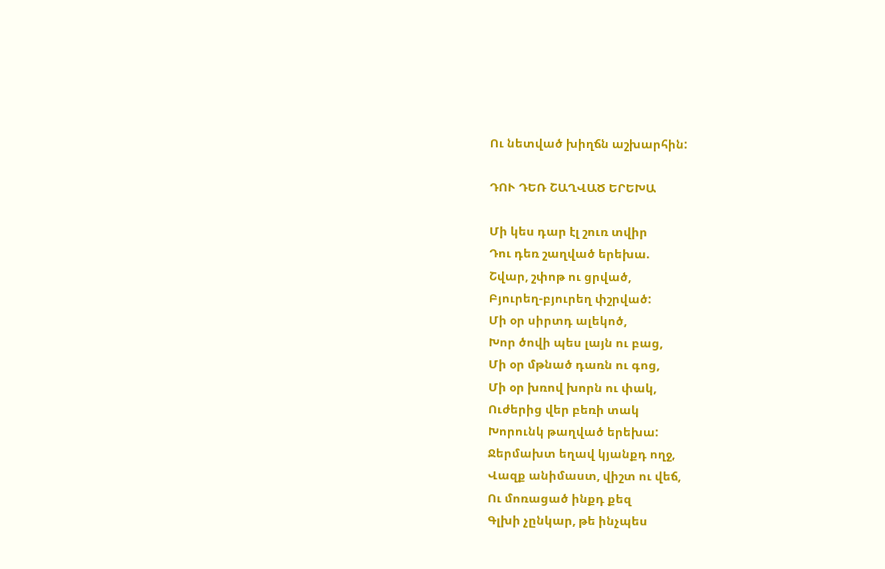Ու նետված խիղճն աշխարհին:

ԴՈՒ ԴԵՌ ՇԱՂՎԱԾ ԵՐԵԽԱ

Մի կես դար էլ շուռ տվիր
Դու դեռ շաղված երեխա.
Շվար, շփոթ ու ցրված,
Բյուրեղ-բյուրեղ փշրված:
Մի օր սիրտդ ալեկոծ,
Խոր ծովի պես լայն ու բաց,
Մի օր մթնած դառն ու գոց,
Մի օր խռով խորն ու փակ,
Ուժերից վեր բեռի տակ
Խորունկ թաղված երեխա:
Ջերմախտ եղավ կյանքդ ողջ,
Վազք անիմաստ, վիշտ ու վեճ,
Ու մոռացած ինքդ քեզ
Գլխի չընկար, թե ինչպես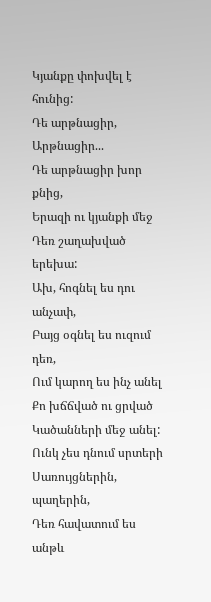Կյանքը փոխվել է հունից:
Դե արթնացիր,
Արթնացիր...
Դե արթնացիր խոր քնից,
Երազի ու կյանքի մեջ
Դեռ շաղախված երեխա:
Ախ, հոգնել ես դու անչափ,
Բայց օգնել ես ուզում դեռ,
Ում կարող ես ինչ անել
Քո խճճված ու ցրված
Կածանների մեջ անել:
Ունկ չես դնում սրտերի
Սառույցներին, պաղերին,
Դեռ հավատում ես անթև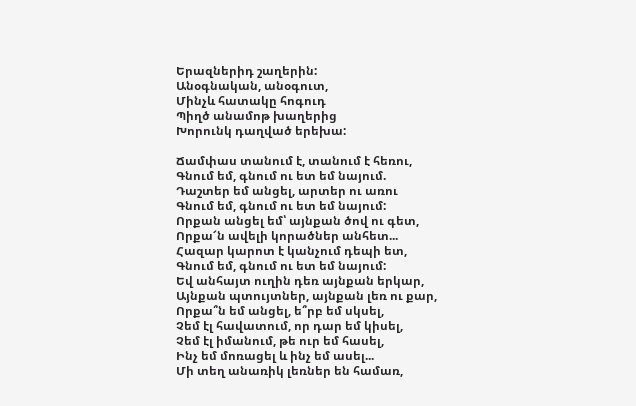Երազներիդ շաղերին:
Անօգնական, անօգուտ,
Մինչև հատակը հոգուդ
Պիղծ անամոթ խաղերից
Խորունկ դաղված երեխա:

Ճամփաս տանում է, տանում է հեռու,
Գնում եմ, գնում ու ետ եմ նայում.
Դաշտեր եմ անցել, արտեր ու առու
Գնում եմ, գնում ու ետ եմ նայում:
Որքան անցել եմ՝ այնքան ծով ու գետ,
Որքա՜ն ավելի կորածներ անհետ...
Հազար կարոտ է կանչում դեպի ետ,
Գնում եմ, գնում ու ետ եմ նայում:
Եվ անհայտ ուղին դեռ այնքան երկար,
Այնքան պտույտներ, այնքան լեռ ու քար,
Որքա՞ն եմ անցել, ե՞րբ եմ սկսել,
Չեմ էլ հավատում, որ դար եմ կիսել,
Չեմ էլ իմանում, թե ուր եմ հասել,
Ինչ եմ մոռացել և ինչ եմ ասել...
Մի տեղ անառիկ լեռներ են համառ,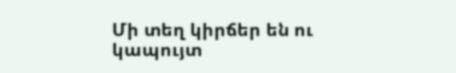Մի տեղ կիրճեր են ու կապույտ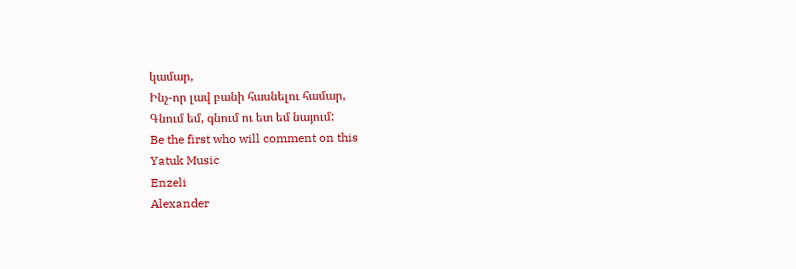կամար,
Ինչ-որ լավ բանի հասնելու համար,
Գնում եմ, գնում ու ետ եմ նայում:
Be the first who will comment on this
Yatuk Music
Enzeli
Alexander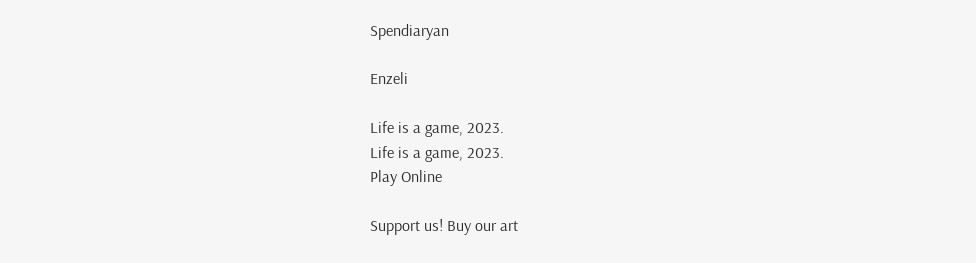Spendiaryan

Enzeli

Life is a game, 2023.
Life is a game, 2023.
Play Online

Support us! Buy our art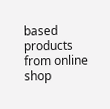based products from online shop